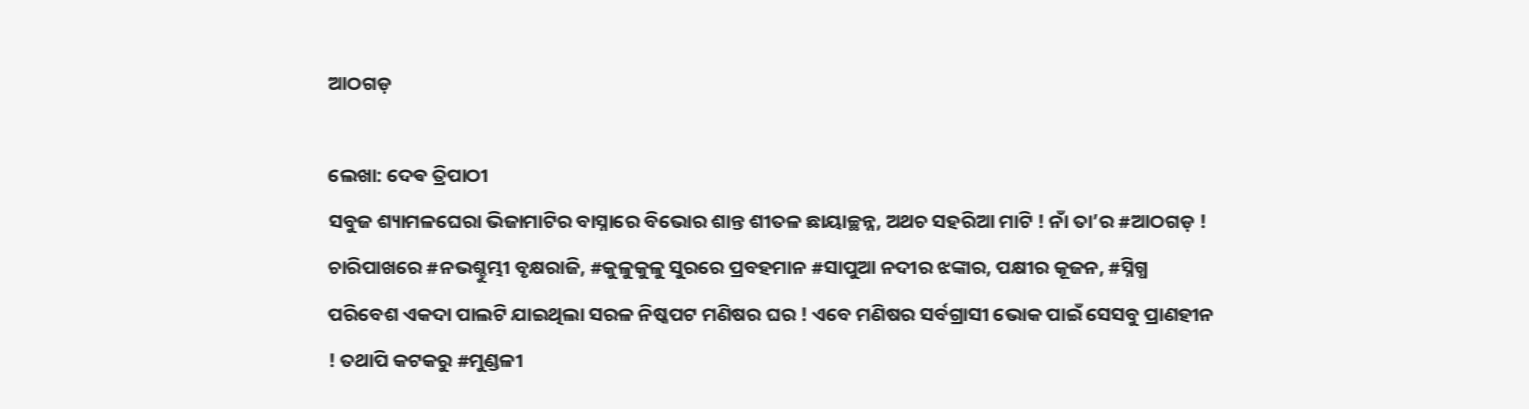ଆଠଗଡ଼

ଲେଖା: ଦେଵ ତ୍ରିପାଠୀ
ସବୁଜ ଶ୍ୟାମଳଘେରା ଭିଜାମାଟିର ବାସ୍ନାରେ ବିଭୋର ଶାନ୍ତ ଶୀତଳ ଛାୟାଚ୍ଛନ୍ନ, ଅଥଚ ସହରିଆ ମାଟି ! ନାଁ ତା’ର #ଆଠଗଡ଼ !
ଚାରିପାଖରେ #ନଭଶ୍ଚୁମ୍ଭୀ ବୃକ୍ଷରାଜି, #କୁଳୁକୁଳୁ ସୁରରେ ପ୍ରବହମାନ #ସାପୁଆ ନଦୀର ଝଙ୍କାର, ପକ୍ଷୀର କୂଜନ, #ସ୍ନିଗ୍ଧ ପରିବେଶ ଏକଦା ପାଲଟି ଯାଇଥିଲା ସରଳ ନିଷ୍କପଟ ମଣିଷର ଘର ! ଏବେ ମଣିଷର ସର୍ବଗ୍ରାସୀ ଭୋକ ପାଇଁ ସେସବୁ ପ୍ରାଣହୀନ ! ତଥାପି କଟକରୁ #ମୁଣ୍ଡଳୀ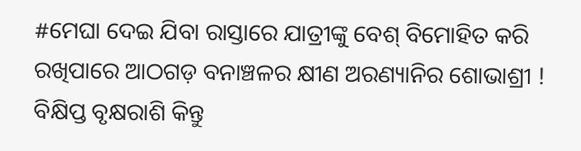#ମେଘା ଦେଇ ଯିବା ରାସ୍ତାରେ ଯାତ୍ରୀଙ୍କୁ ବେଶ୍ ବିମୋହିତ କରି ରଖିପାରେ ଆଠଗଡ଼ ବନାଞ୍ଚଳର କ୍ଷୀଣ ଅରଣ୍ୟାନିର ଶୋଭାଶ୍ରୀ ! ବିକ୍ଷିପ୍ତ ବୃକ୍ଷରାଶି କିନ୍ତୁ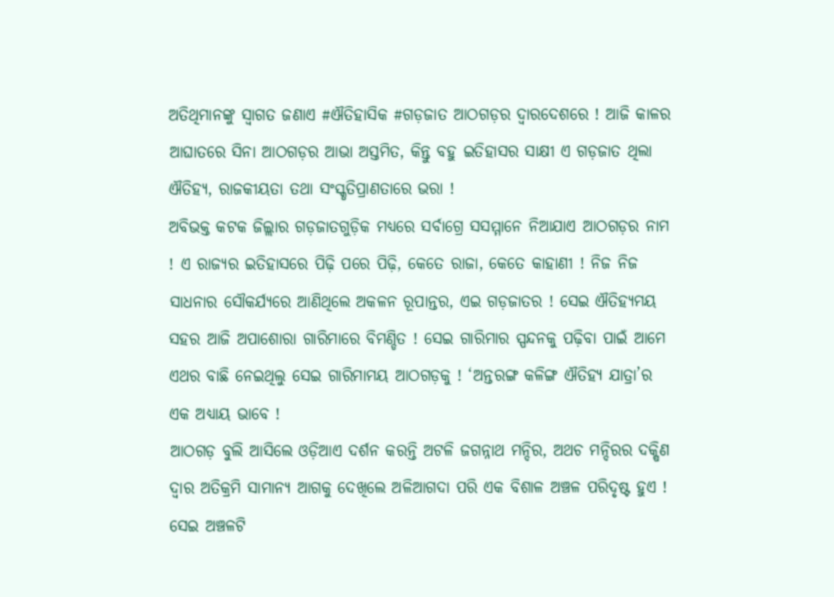ଅତିଥିମାନଙ୍କୁ ସ୍ବାଗତ ଜଣାଏ #ଐତିହାସିକ #ଗଡ଼ଜାତ ଆଠଗଡ଼ର ଦ୍ୱାରଦେଶରେ ! ଆଜି କାଳର ଆଘାତରେ ସିନା ଆଠଗଡ଼ର ଆଭା ଅସ୍ତମିତ, କିନ୍ତୁ ବହୁ ଇତିହାସର ସାକ୍ଷୀ ଏ ଗଡ଼ଜାତ ଥିଲା ଐତିହ୍ୟ, ରାଜକୀୟତା ତଥା ସଂସ୍କୃତିପ୍ରାଣତାରେ ଭରା !
ଅବିଭକ୍ତ କଟକ ଜିଲ୍ଲାର ଗଡ଼ଜାତଗୁଡ଼ିକ ମଧ୍ୟରେ ସର୍ବାଗ୍ରେ ସସମ୍ମାନେ ନିଆଯାଏ ଆଠଗଡ଼ର ନାମ ! ଏ ରାଜ୍ୟର ଇତିହାସରେ ପିଢ଼ି ପରେ ପିଢ଼ି, କେତେ ରାଜା, କେତେ କାହାଣୀ ! ନିଜ ନିଜ ସାଧନାର ସୌକର୍ଯ୍ୟରେ ଆଣିଥିଲେ ଅକଳନ ରୂପାନ୍ତର, ଏଇ ଗଡ଼ଜାତର ! ସେଇ ଐତିହ୍ୟମୟ ସହର ଆଜି ଅପାଶୋରା ଗାରିମାରେ ବିମଣ୍ଡିତ ! ସେଇ ଗାରିମାର ସ୍ପନ୍ଦନକୁ ପଢ଼ିବା ପାଇଁ ଆମେ ଏଥର ବାଛି ନେଇଥିଲୁ ସେଇ ଗାରିମାମୟ ଆଠଗଡ଼କୁ ! ‘ଅନ୍ତରଙ୍ଗ କଳିଙ୍ଗ ଐତିହ୍ୟ ଯାତ୍ରା’ର ଏକ ଅଧ୍ୟାୟ ଭାବେ !
ଆଠଗଡ଼ ବୁଲି ଆସିଲେ ଓଡ଼ିଆଏ ଦର୍ଶନ କରନ୍ତି ଅଟଳି ଜଗନ୍ନାଥ ମନ୍ଦିର, ଅଥଚ ମନ୍ଦିରର ଦକ୍ଷିଣ ଦ୍ଵାର ଅତିକ୍ରମି ସାମାନ୍ୟ ଆଗକୁ ଦେଖିଲେ ଅଳିଆଗଦା ପରି ଏକ ବିଶାଳ ଅଞ୍ଚଳ ପରିଦୃଷ୍ଟ ହୁଏ ! ସେଇ ଅଞ୍ଚଳଟି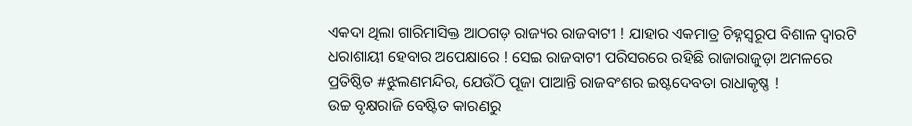ଏକଦା ଥିଲା ଗାରିମାସିକ୍ତ ଆଠଗଡ଼ ରାଜ୍ୟର ରାଜବାଟୀ ! ଯାହାର ଏକମାତ୍ର ଚିହ୍ନସ୍ବରୂପ ବିଶାଳ ଦ୍ଵାରଟି ଧରାଶାୟୀ ହେବାର ଅପେକ୍ଷାରେ ! ସେଇ ରାଜବାଟୀ ପରିସରରେ ରହିଛି ରାଜାରାଜୁଡ଼ା ଅମଳରେ ପ୍ରତିଷ୍ଠିତ #ଝୁଲଣମନ୍ଦିର, ଯେଉଁଠି ପୂଜା ପାଆନ୍ତି ରାଜବଂଶର ଇଷ୍ଟଦେବତା ରାଧାକୃଷ୍ଣ !
ଉଚ୍ଚ ବୃକ୍ଷରାଜି ବେଷ୍ଟିତ କାରଣରୁ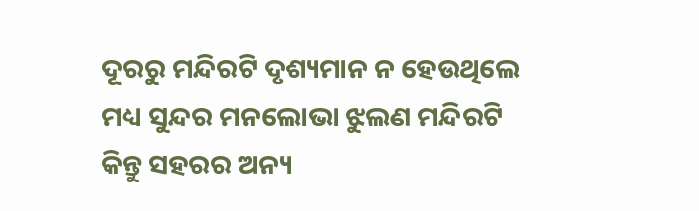ଦୂରରୁ ମନ୍ଦିରଟି ଦୃଶ୍ୟମାନ ନ ହେଉଥିଲେ ମଧ୍ୟ ସୁନ୍ଦର ମନଲୋଭା ଝୁଲଣ ମନ୍ଦିରଟି କିନ୍ତୁ ସହରର ଅନ୍ୟ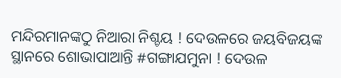ମନ୍ଦିରମାନଙ୍କଠୁ ନିଆରା ନିଶ୍ଚୟ ! ଦେଉଳରେ ଜୟବିଜୟଙ୍କ ସ୍ଥାନରେ ଶୋଭାପାଆନ୍ତି #ଗଙ୍ଗାଯମୁନା ! ଦେଉଳ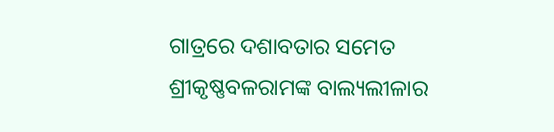ଗାତ୍ରରେ ଦଶାବତାର ସମେତ ଶ୍ରୀକୃଷ୍ଣବଳରାମଙ୍କ ବାଲ୍ୟଲୀଳାର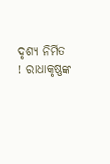ଦୃଶ୍ୟ ନିର୍ମିତ ! ରାଧାକୃଷ୍ଣଙ୍କ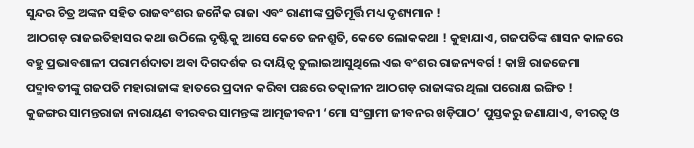ସୁନ୍ଦର ଚିତ୍ର ଅଙ୍କନ ସହିତ ରାଜବଂଶର ଜନୈକ ରାଜା ଏବଂ ରାଣୀଙ୍କ ପ୍ରତିମୂର୍ତ୍ତି ମଧ୍ୟ ଦୃଶ୍ୟମାନ !
ଆଠଗଡ଼ ରାଜଇତିହାସର କଥା ଉଠିଲେ ଦୃଷ୍ଟିକୁ ଆସେ କେତେ ଜନଶ୍ରୁତି, କେତେ ଲୋକକଥା ! କୁହାଯାଏ, ଗଜପତିଙ୍କ ଶାସନ କାଳରେ ବହୁ ପ୍ରଭାବଶାଳୀ ପରାମର୍ଶଦାତା ଅବା ଦିଗଦର୍ଶକ ର ଦାୟିତ୍ଵ ତୁଲାଇଆସୁଥିଲେ ଏଇ ବଂଶର ରାଜନ୍ୟବର୍ଗ ! କାଞ୍ଚି ରାଜଜେମା ପଦ୍ମାବତୀଙ୍କୁ ଗଜପତି ମହାରାଜାଙ୍କ ହାତରେ ପ୍ରଦାନ କରିବା ପଛରେ ତତ୍କାଳୀନ ଆଠଗଡ଼ ରାଜାଙ୍କର ଥିଲା ପରୋକ୍ଷ ଇଙ୍ଗିତ !
କୁଜଙ୍ଗର ସାମନ୍ତରାଜା ନାରାୟଣ ବୀରବର ସାମନ୍ତଙ୍କ ଆତ୍ମଜୀବନୀ ‘ମୋ ସଂଗ୍ରାମୀ ଜୀବନର ଖଡ଼ିପାଠ’ ପୁସ୍ତକରୁ ଜଣାଯାଏ, ବୀରତ୍ୱ ଓ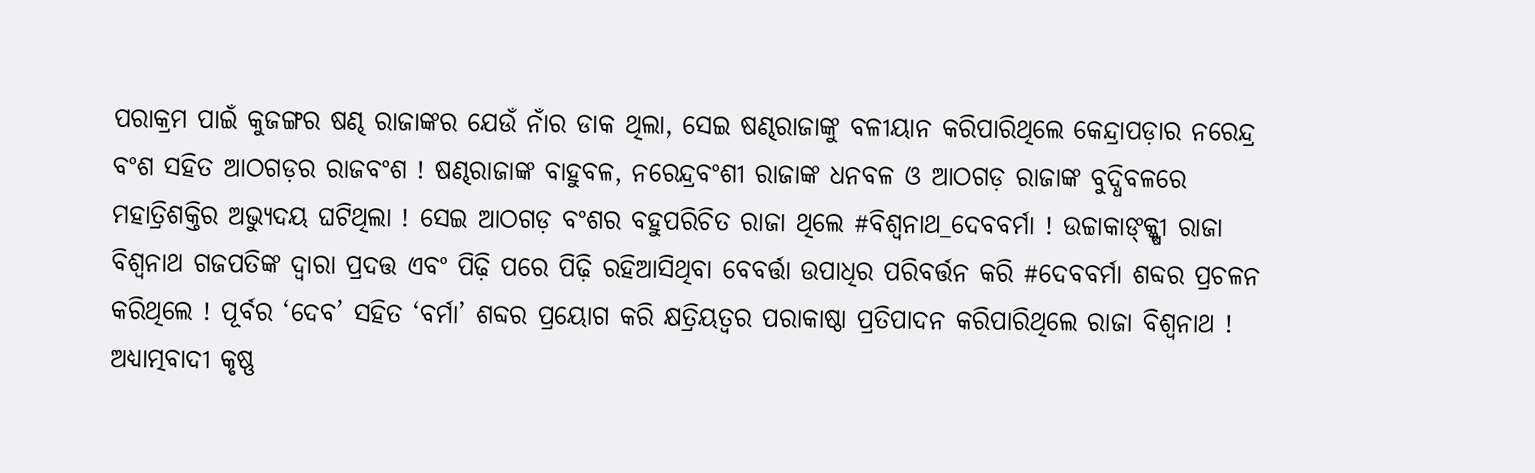ପରାକ୍ରମ ପାଇଁ କୁଜଙ୍ଗର ଷଣ୍ଢ ରାଜାଙ୍କର ଯେଉଁ ନାଁର ଡାକ ଥିଲା, ସେଇ ଷଣ୍ଢରାଜାଙ୍କୁ ବଳୀୟାନ କରିପାରିଥିଲେ କେନ୍ଦ୍ରାପଡ଼ାର ନରେନ୍ଦ୍ର ବଂଶ ସହିତ ଆଠଗଡ଼ର ରାଜବଂଶ ! ଷଣ୍ଢରାଜାଙ୍କ ବାହୁବଳ, ନରେନ୍ଦ୍ରବଂଶୀ ରାଜାଙ୍କ ଧନବଳ ଓ ଆଠଗଡ଼ ରାଜାଙ୍କ ବୁଦ୍ଧିବଳରେ ମହାତ୍ରିଶକ୍ତିର ଅଭ୍ୟୁଦୟ ଘଟିଥିଲା ! ସେଇ ଆଠଗଡ଼ ବଂଶର ବହୁପରିଚିତ ରାଜା ଥିଲେ #ବିଶ୍ୱନାଥ_ଦେବବର୍ମା ! ଉଚ୍ଚାକାଙ୍କ୍କ୍ଷୀ ରାଜା ବିଶ୍ୱନାଥ ଗଜପତିଙ୍କ ଦ୍ଵାରା ପ୍ରଦତ୍ତ ଏବଂ ପିଢ଼ି ପରେ ପିଢ଼ି ରହିଆସିଥିବା ବେବର୍ତ୍ତା ଉପାଧିର ପରିବର୍ତ୍ତନ କରି #ଦେବବର୍ମା ଶବ୍ଦର ପ୍ରଚଳନ କରିଥିଲେ ! ପୂର୍ବର ‘ଦେବ’ ସହିତ ‘ବର୍ମା’ ଶବ୍ଦର ପ୍ରୟୋଗ କରି କ୍ଷତ୍ରିୟତ୍ୱର ପରାକାଷ୍ଠା ପ୍ରତିପାଦନ କରିପାରିଥିଲେ ରାଜା ବିଶ୍ୱନାଥ !
ଅଧ୍ୟାତ୍ମବାଦୀ କୃଷ୍ଣ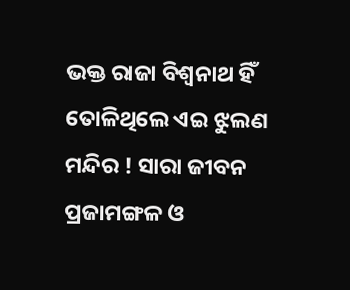ଭକ୍ତ ରାଜା ବିଶ୍ୱନାଥ ହିଁ ତୋଳିଥିଲେ ଏଇ ଝୁଲଣ ମନ୍ଦିର ! ସାରା ଜୀବନ ପ୍ରଜାମଙ୍ଗଳ ଓ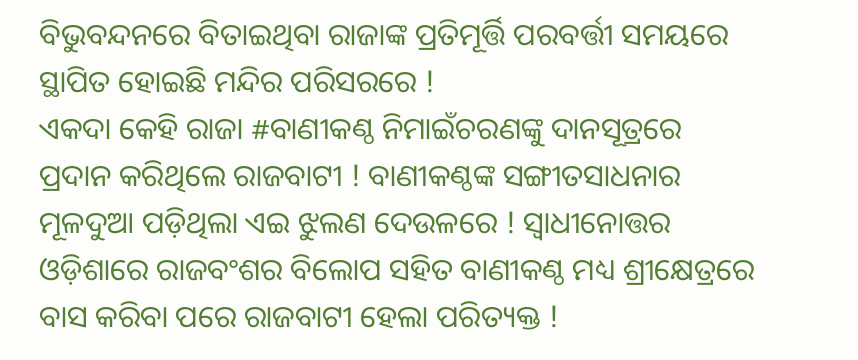ବିଭୁବନ୍ଦନରେ ବିତାଇଥିବା ରାଜାଙ୍କ ପ୍ରତିମୂର୍ତ୍ତି ପରବର୍ତ୍ତୀ ସମୟରେ ସ୍ଥାପିତ ହୋଇଛି ମନ୍ଦିର ପରିସରରେ !
ଏକଦା କେହି ରାଜା #ବାଣୀକଣ୍ଠ ନିମାଇଁଚରଣଙ୍କୁ ଦାନସୂତ୍ରରେ ପ୍ରଦାନ କରିଥିଲେ ରାଜବାଟୀ ! ବାଣୀକଣ୍ଠଙ୍କ ସଙ୍ଗୀତସାଧନାର ମୂଳଦୁଆ ପଡ଼ିଥିଲା ଏଇ ଝୁଲଣ ଦେଉଳରେ ! ସ୍ଵାଧୀନୋତ୍ତର ଓଡ଼ିଶାରେ ରାଜବଂଶର ବିଲୋପ ସହିତ ବାଣୀକଣ୍ଠ ମଧ୍ୟ ଶ୍ରୀକ୍ଷେତ୍ରରେ ବାସ କରିବା ପରେ ରାଜବାଟୀ ହେଲା ପରିତ୍ୟକ୍ତ !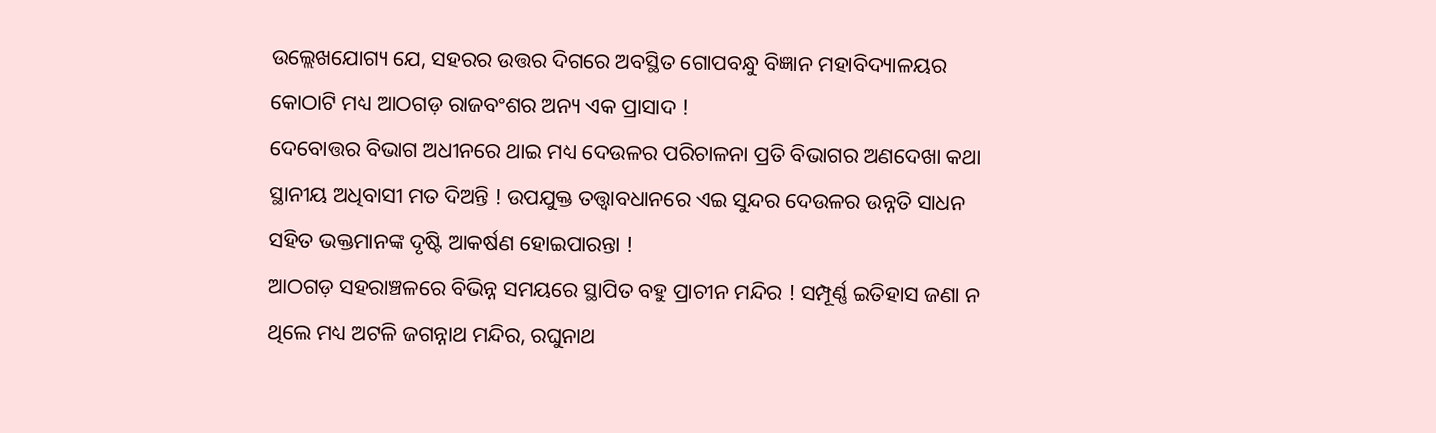ଉଲ୍ଲେଖଯୋଗ୍ୟ ଯେ, ସହରର ଉତ୍ତର ଦିଗରେ ଅବସ୍ଥିତ ଗୋପବନ୍ଧୁ ବିଜ୍ଞାନ ମହାବିଦ୍ୟାଳୟର କୋଠାଟି ମଧ୍ୟ ଆଠଗଡ଼ ରାଜବଂଶର ଅନ୍ୟ ଏକ ପ୍ରାସାଦ !
ଦେବୋତ୍ତର ବିଭାଗ ଅଧୀନରେ ଥାଇ ମଧ୍ୟ ଦେଉଳର ପରିଚାଳନା ପ୍ରତି ବିଭାଗର ଅଣଦେଖା କଥା ସ୍ଥାନୀୟ ଅଧିବାସୀ ମତ ଦିଅନ୍ତି ! ଉପଯୁକ୍ତ ତତ୍ତ୍ୱାବଧାନରେ ଏଇ ସୁନ୍ଦର ଦେଉଳର ଉନ୍ନତି ସାଧନ ସହିତ ଭକ୍ତମାନଙ୍କ ଦୃଷ୍ଟି ଆକର୍ଷଣ ହୋଇପାରନ୍ତା !
ଆଠଗଡ଼ ସହରାଞ୍ଚଳରେ ବିଭିନ୍ନ ସମୟରେ ସ୍ଥାପିତ ବହୁ ପ୍ରାଚୀନ ମନ୍ଦିର ! ସମ୍ପୂର୍ଣ୍ଣ ଇତିହାସ ଜଣା ନ ଥିଲେ ମଧ୍ୟ ଅଟଳି ଜଗନ୍ନାଥ ମନ୍ଦିର, ରଘୁନାଥ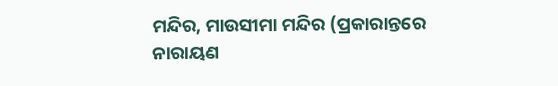ମନ୍ଦିର, ମାଉସୀମା ମନ୍ଦିର (ପ୍ରକାରାନ୍ତରେ ନାରାୟଣ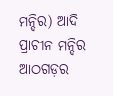ମନ୍ଦିର) ଆଦି ପ୍ରାଚୀନ ମନ୍ଦିର ଆଠଗଡ଼ର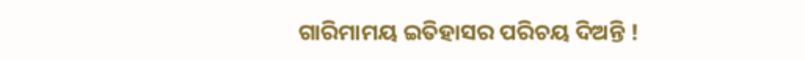ଗାରିମାମୟ ଇତିହାସର ପରିଚୟ ଦିଅନ୍ତି !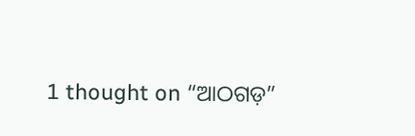1 thought on “ଆଠଗଡ଼”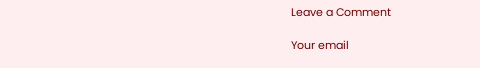Leave a Comment

Your email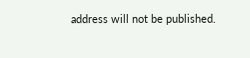address will not be published.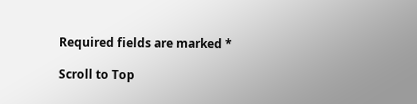Required fields are marked *

Scroll to Top